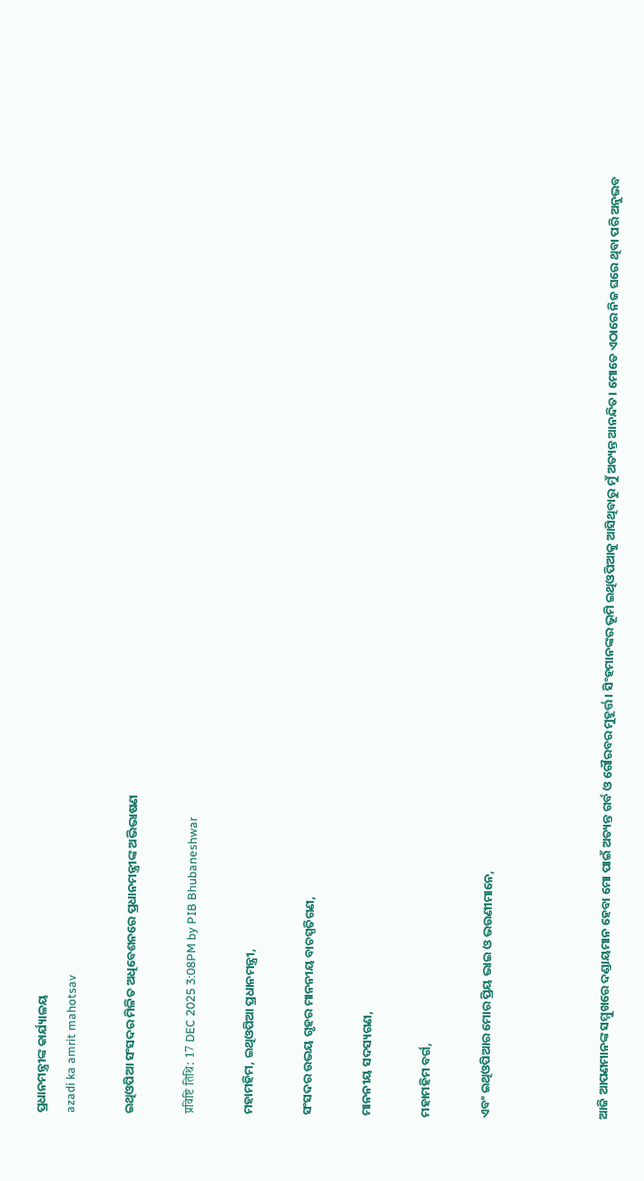ପ୍ରଧାନମନ୍ତ୍ରୀଙ୍କ କାର୍ଯ୍ୟାଳୟ
azadi ka amrit mahotsav

ଇଥିଓପିଆ ସଂସଦର ମିଳିତ ଅଧିବେଶନରେ ପ୍ରଧାନମନ୍ତ୍ରୀଙ୍କ ଅଭିଭାଷଣ

प्रविष्टि तिथि: 17 DEC 2025 3:08PM by PIB Bhubaneshwar

ମହାମହିମ, ଇଥିଓପିଆ ପ୍ରଧାନମନ୍ତ୍ରୀ,

ସଂସଦର ଉଭୟ ଗୃହର ମାନନୀୟ ବାଚସ୍ପତିଗଣ,

ମାନନୀୟ ସଦସ୍ୟଗଣ,

ମହାମହିମ ବର୍ଗ,

ଏବଂ ଇଥିଓପିଆର ମୋର ପ୍ରିୟ ଭାଇ ଓ ଭଉଣୀମାନେ,



ଆଜି ଆପଣମାନଙ୍କ ସମ୍ମୁଖରେ ଦଣ୍ଡାୟମାନ ହେବା ମୋ ପାଇଁ ଅତ୍ୟନ୍ତ ଗର୍ବ ଓ ଗୌରବର ମୁହୂର୍ତ୍ତ। ସିଂହମାନଙ୍କର ଭୂମି ଇଥିଓପିଆକୁ ଆସିଥିବାରୁ ମୁଁ ଅତ୍ୟନ୍ତ ଆନନ୍ଦିତ। ମୋତେ ଏଠାରେ ନିଜ ଘରେ ଥିବା ପରି ଅନୁଭବ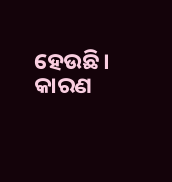ହେଉଛି। କାରଣ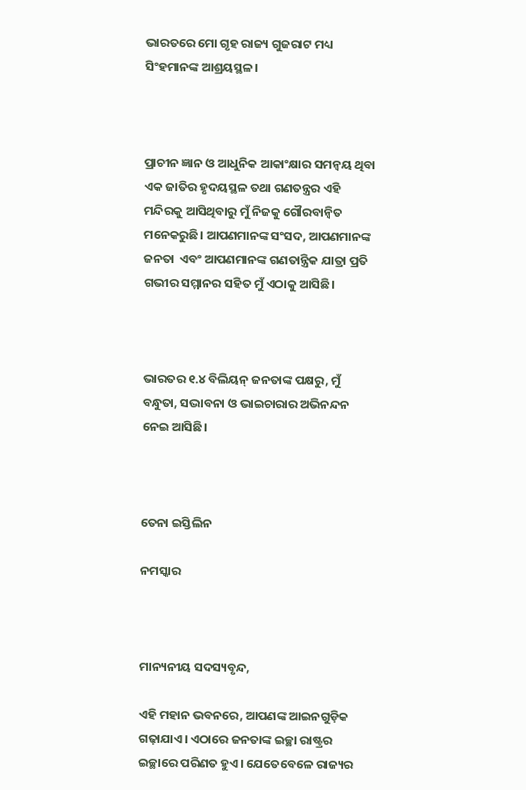ଭାରତରେ ମୋ ଗୃହ ରାଜ୍ୟ ଗୁଜରାଟ ମଧ୍ୟ ସିଂହମାନଙ୍କ ଆଶ୍ରୟସ୍ଥଳ।



ପ୍ରାଚୀନ ଜ୍ଞାନ ଓ ଆଧୁନିକ ଆକାଂକ୍ଷାର ସମନ୍ୱୟ ଥିବା ଏକ ଜାତିର ହୃଦୟସ୍ଥଳ ତଥା ଗଣତନ୍ତ୍ରର ଏହି ମନ୍ଦିରକୁ ଆସିଥିବାରୁ ମୁଁ ନିଜକୁ ଗୌରବାନ୍ୱିତ ମନେକରୁଛି। ଆପଣମାନଙ୍କ ସଂସଦ, ଆପଣମାନଙ୍କ ଜନତା  ଏବଂ ଆପଣମାନଙ୍କ ଗଣତାନ୍ତ୍ରିକ ଯାତ୍ରା ପ୍ରତି ଗଭୀର ସମ୍ମାନର ସହିତ ମୁଁ ଏଠାକୁ ଆସିଛି।



ଭାରତର ୧.୪ ବିଲିୟନ୍ ଜନତାଙ୍କ ପକ୍ଷରୁ, ମୁଁ ବନ୍ଧୁତା, ସଦ୍ଭାବନା ଓ ଭାଇଚାରାର ଅଭିନନ୍ଦନ ନେଇ ଆସିଛି।



ତେନା ଇସ୍ତିଲିନ

ନମସ୍କାର



ମାନ୍ୟନୀୟ ସଦସ୍ୟବୃନ୍ଦ,

ଏହି ମହାନ ଭବନରେ, ଆପଣଙ୍କ ଆଇନଗୁଡ଼ିକ ଗଢ଼ାଯାଏ। ଏଠାରେ ଜନତାଙ୍କ ଇଚ୍ଛା ରାଷ୍ଟ୍ରର ଇଚ୍ଛାରେ ପରିଣତ ହୁଏ। ଯେତେବେଳେ ରାଜ୍ୟର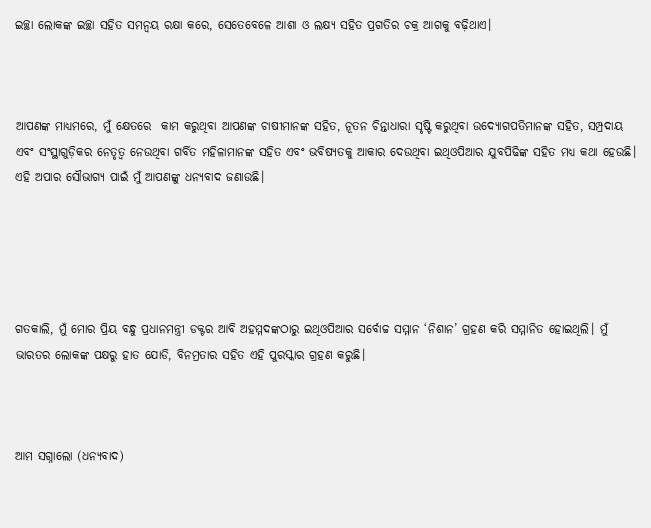ଇଚ୍ଛା ଲୋକଙ୍କ ଇଚ୍ଛା ସହିତ ସମନ୍ୱୟ ରକ୍ଷା କରେ, ସେତେବେଳେ ଆଶା ଓ ଲକ୍ଷ୍ୟ ସହିତ ପ୍ରଗତିର ଚକ୍ର ଆଗକୁ ବଢ଼ିଥାଏ।



ଆପଣଙ୍କ ମାଧ୍ୟମରେ, ମୁଁ କ୍ଷେତରେ  କାମ କରୁଥିବା ଆପଣଙ୍କ ଚାଷୀମାନଙ୍କ ସହିତ, ନୂତନ ଚିନ୍ତାଧାରା ସୃଷ୍ଟି କରୁଥିବା ଉଦ୍ୟୋଗପତିମାନଙ୍କ ସହିତ, ସମ୍ପ୍ରଦାୟ ଏବଂ ସଂସ୍ଥାଗୁଡ଼ିକର ନେତୃତ୍ୱ ନେଉଥିବା ଗର୍ବିତ ମହିଳାମାନଙ୍କ ସହିତ ଏବଂ ଭବିଷ୍ୟତକୁ ଆକାର ଦେଉଥିବା ଇଥିଓପିଆର ଯୁବପିଢିଙ୍କ ସହିତ ମଧ୍ୟ କଥା ହେଉଛି। ଏହି ଅପାର ସୌଭାଗ୍ୟ ପାଇଁ ମୁଁ ଆପଣଙ୍କୁ ଧନ୍ୟବାଦ ଜଣାଉଛି।





ଗତକାଲି, ମୁଁ ମୋର ପ୍ରିୟ ବନ୍ଧୁ ପ୍ରଧାନମନ୍ତ୍ରୀ ଡକ୍ଟର ଆବି ଅହମ୍ମଦଙ୍କଠାରୁ ଇଥିଓପିଆର ସର୍ବୋଚ୍ଚ ସମ୍ମାନ ‘ନିଶାନ’ ଗ୍ରହଣ କରି ସମ୍ମାନିତ ହୋଇଥିଲି। ମୁଁ ଭାରତର ଲୋକଙ୍କ ପକ୍ଷରୁ ହାତ ଯୋଡି, ବିନମ୍ରତାର ସହିତ ଏହି ପୁରସ୍କାର ଗ୍ରହଣ କରୁଛି।



ଆମ ସଗ୍ନାଲୋ (ଧନ୍ୟବାଦ)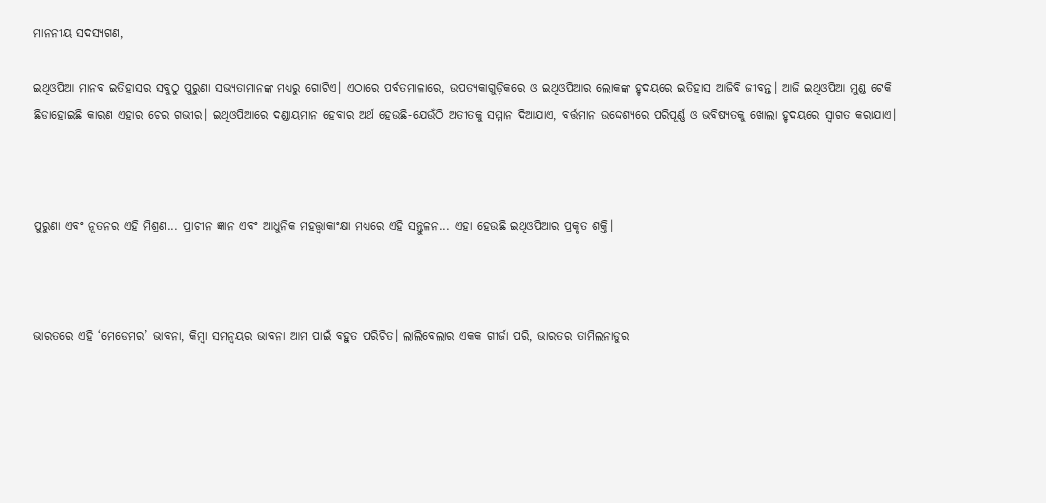ମାନନୀୟ ସଦସ୍ୟଗଣ,

ଇଥିଓପିଆ ମାନବ ଇତିହାସର ସବୁଠୁ ପୁରୁଣା ସଭ୍ୟତାମାନଙ୍କ ମଧ୍ୟରୁ ଗୋଟିଏ। ଏଠାରେ ପର୍ବତମାଳାରେ, ଉପତ୍ୟକାଗୁଡ଼ିକରେ ଓ ଇଥିଓପିଆର ଲୋକଙ୍କ ହୃଦୟରେ ଇତିହାସ ଆଜିବି ଜୀବନ୍ତ। ଆଜି ଇଥିଓପିଆ ମୁଣ୍ଡ ଟେକି ଛିଡାହୋଇଛି କାରଣ ଏହାର ଚେର ଗଭୀର। ଇଥିଓପିଆରେ ଦଣ୍ଡାୟମାନ ହେବାର ଅର୍ଥ ହେଉଛି-ଯେଉଁଠି ଅତୀତକୁ ସମ୍ମାନ ଦିଆଯାଏ, ବର୍ତ୍ତମାନ ଉଦ୍ଦେଶ୍ୟରେ ପରିପୂର୍ଣ୍ଣ ଓ ଭବିଷ୍ୟତକୁ ଖୋଲା ହୃଦୟରେ ସ୍ୱାଗତ କରାଯାଏ।



ପୁରୁଣା ଏବଂ ନୂତନର ଏହି ମିଶ୍ରଣ... ପ୍ରାଚୀନ ଜ୍ଞାନ ଏବଂ ଆଧୁନିକ ମହତ୍ତ୍ୱାକାଂକ୍ଷା ମଧ୍ୟରେ ଏହି ସନ୍ତୁଳନ... ଏହା ହେଉଛି ଇଥିଓପିଆର ପ୍ରକୃତ ଶକ୍ତି।



ଭାରତରେ ଏହି ‘ମେଡେମର’ ଭାବନା, କିମ୍ବା ସମନ୍ୱୟର ଭାବନା ଆମ ପାଇଁ ବହୁତ ପରିଚିତ। ଲାଲିବେଲାର ଏକକ ଗୀର୍ଜା ପରି, ଭାରତର ତାମିଲନାଡୁର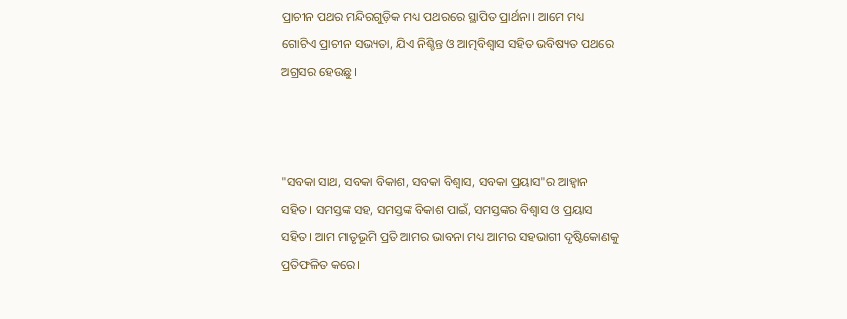ପ୍ରାଚୀନ ପଥର ମନ୍ଦିରଗୁଡ଼ିକ ମଧ୍ୟ ପଥରରେ ସ୍ଥାପିତ ପ୍ରାର୍ଥନା। ଆମେ ମଧ୍ୟ ଗୋଟିଏ ପ୍ରାଚୀନ ସଭ୍ୟତା, ଯିଏ ନିଶ୍ଚିନ୍ତ ଓ ଆତ୍ମବିଶ୍ୱାସ ସହିତ ଭବିଷ୍ୟତ ପଥରେ ଅଗ୍ରସର ହେଉଛୁ।



"ସବକା ସାଥ, ସବକା ବିକାଶ, ସବକା ବିଶ୍ୱାସ, ସବକା ପ୍ରୟାସ"ର ଆହ୍ୱାନ ସହିତ। ସମସ୍ତଙ୍କ ସହ, ସମସ୍ତଙ୍କ ବିକାଶ ପାଇଁ, ସମସ୍ତଙ୍କର ବିଶ୍ୱାସ ଓ ପ୍ରୟାସ ସହିତ। ଆମ ମାତୃଭୂମି ପ୍ରତି ଆମର ଭାବନା ମଧ୍ୟ ଆମର ସହଭାଗୀ ଦୃଷ୍ଟିକୋଣକୁ ପ୍ରତିଫଳିତ କରେ।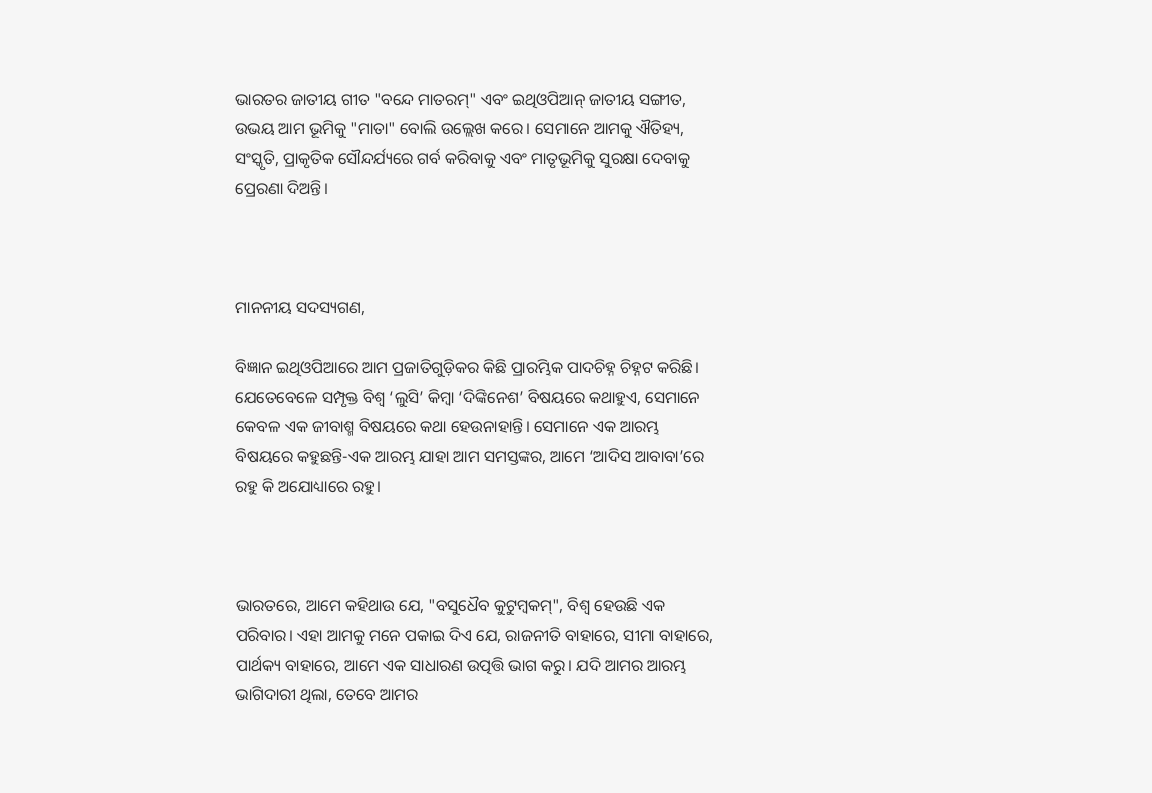ଭାରତର ଜାତୀୟ ଗୀତ "ବନ୍ଦେ ମାତରମ୍" ଏବଂ ଇଥିଓପିଆନ୍ ଜାତୀୟ ସଙ୍ଗୀତ, ଉଭୟ ଆମ ଭୂମିକୁ "ମାତା" ବୋଲି ଉଲ୍ଲେଖ କରେ। ସେମାନେ ଆମକୁ ଐତିହ୍ୟ, ସଂସ୍କୃତି, ପ୍ରାକୃତିକ ସୌନ୍ଦର୍ଯ୍ୟରେ ଗର୍ବ କରିବାକୁ ଏବଂ ମାତୃଭୂମିକୁ ସୁରକ୍ଷା ଦେବାକୁ ପ୍ରେରଣା ଦିଅନ୍ତି।



ମାନନୀୟ ସଦସ୍ୟଗଣ,

ବିଜ୍ଞାନ ଇଥିଓପିଆରେ ଆମ ପ୍ରଜାତିଗୁଡ଼ିକର କିଛି ପ୍ରାରମ୍ଭିକ ପାଦଚିହ୍ନ ଚିହ୍ନଟ କରିଛି। ଯେତେବେଳେ ସମ୍ପୃକ୍ତ ବିଶ୍ୱ ‘ଲୁସି’ କିମ୍ବା ‘ଦିଙ୍କିନେଶ’ ବିଷୟରେ କଥାହୁଏ, ସେମାନେ କେବଳ ଏକ ଜୀବାଶ୍ମ ବିଷୟରେ କଥା ହେଉନାହାନ୍ତି। ସେମାନେ ଏକ ଆରମ୍ଭ ବିଷୟରେ କହୁଛନ୍ତି-ଏକ ଆରମ୍ଭ ଯାହା ଆମ ସମସ୍ତଙ୍କର, ଆମେ ‘ଆଦିସ ଆବାବା’ରେ ରହୁ କି ଅଯୋଧ୍ୟାରେ ରହୁ।



ଭାରତରେ, ଆମେ କହିଥାଉ ଯେ, "ବସୁଧୈବ କୁଟୁମ୍ବକମ୍", ବିଶ୍ୱ ହେଉଛି ଏକ ପରିବାର। ଏହା ଆମକୁ ମନେ ପକାଇ ଦିଏ ଯେ, ରାଜନୀତି ବାହାରେ, ସୀମା ବାହାରେ, ପାର୍ଥକ୍ୟ ବାହାରେ, ଆମେ ଏକ ସାଧାରଣ ଉତ୍ପତ୍ତି ଭାଗ କରୁ। ଯଦି ଆମର ଆରମ୍ଭ ଭାଗିଦାରୀ ଥିଲା, ତେବେ ଆମର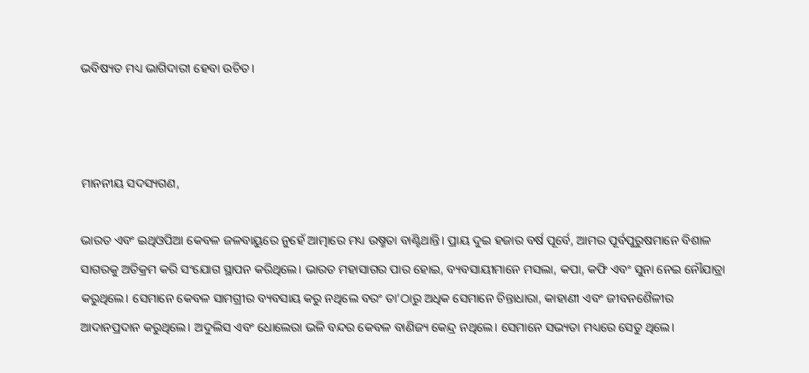ଭବିଷ୍ୟତ ମଧ୍ୟ ଭାଗିଦାରୀ ହେବା ଉଚିତ।



ମାନନୀୟ ସଦସ୍ୟଗଣ,

ଭାରତ ଏବଂ ଇଥିଓପିଆ କେବଳ ଜଳବାୟୁରେ ନୁହେଁ ଆତ୍ମାରେ ମଧ୍ୟ ଉଷ୍ମତା ବାଣ୍ଟିଥାନ୍ତି। ପ୍ରାୟ ଦୁଇ ହଜାର ବର୍ଷ ପୂର୍ବେ, ଆମର ପୂର୍ବପୁରୁଷମାନେ ବିଶାଳ ସାଗରକୁ ଅତିକ୍ରମ କରି ସଂଯୋଗ ସ୍ଥାପନ କରିଥିଲେ। ଭାରତ ମହାସାଗର ପାର ହୋଇ, ବ୍ୟବସାୟୀମାନେ ମସଲା, କପା, କଫି ଏବଂ ସୁନା ନେଇ ନୌଯାତ୍ରା କରୁଥିଲେ। ସେମାନେ କେବଳ ସାମଗ୍ରୀର ବ୍ୟବସାୟ କରୁ ନଥିଲେ ବରଂ ତା’ଠାରୁ ଅଧିକ ସେମାନେ ଚିନ୍ତାଧାରା, କାହାଣୀ ଏବଂ ଜୀବନଶୈଳୀର ଆଦାନପ୍ରଦାନ କରୁଥିଲେ। ଅଦୁଲିସ ଏବଂ ଧୋଲେରା ଭଳି ବନ୍ଦର କେବଳ ବାଣିଜ୍ୟ କେନ୍ଦ୍ର ନଥିଲେ। ସେମାନେ ସଭ୍ୟତା ମଧ୍ୟରେ ସେତୁ ଥିଲେ।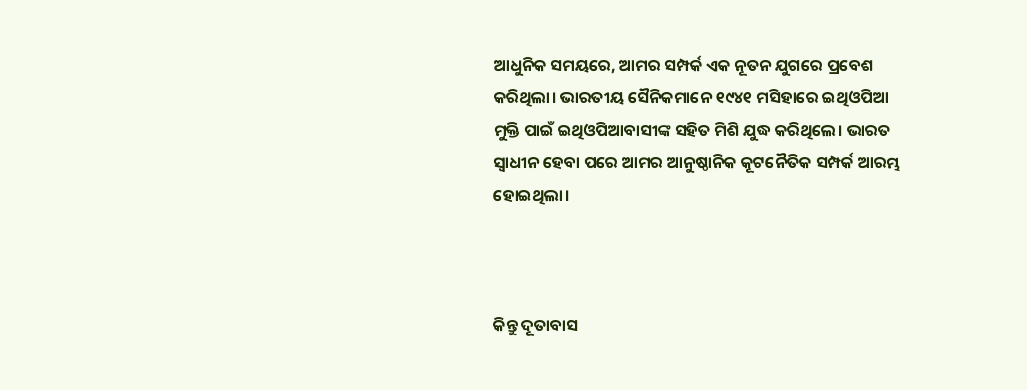ଆଧୁନିକ ସମୟରେ, ଆମର ସମ୍ପର୍କ ଏକ ନୂତନ ଯୁଗରେ ପ୍ରବେଶ କରିଥିଲା। ଭାରତୀୟ ସୈନିକମାନେ ୧୯୪୧ ମସିହାରେ ଇଥିଓପିଆ ମୁକ୍ତି ପାଇଁ ଇଥିଓପିଆବାସୀଙ୍କ ସହିତ ମିଶି ଯୁଦ୍ଧ କରିଥିଲେ। ଭାରତ ସ୍ୱାଧୀନ ହେବା ପରେ ଆମର ଆନୁଷ୍ଠାନିକ କୂଟନୈତିକ ସମ୍ପର୍କ ଆରମ୍ଭ ହୋଇଥିଲା।



କିନ୍ତୁ ଦୂତାବାସ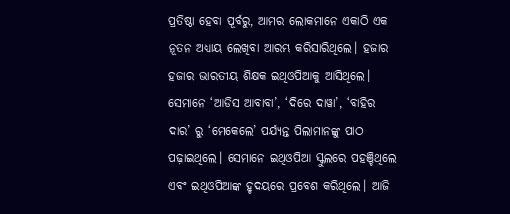ପ୍ରତିଷ୍ଠା ହେବା ପୂର୍ବରୁ, ଆମର ଲୋକମାନେ ଏକାଠି ଏକ ନୂତନ ଅଧ୍ୟାୟ ଲେଖିବା ଆରମ୍ଭ କରିସାରିଥିଲେ। ହଜାର ହଜାର ଭାରତୀୟ ଶିକ୍ଷକ ଇଥିଓପିଆକୁ ଆସିଥିଲେ। ସେମାନେ ‘ଆଡିସ ଆବାବା’, ‘ଦିରେ ଦାୱା’, ‘ବାହିର ଦାର’ ରୁ ‘ମେକେଲେ’ ପର୍ଯ୍ୟନ୍ତ ପିଲାମାନଙ୍କୁ ପାଠ ପଢ଼ାଇଥିଲେ। ସେମାନେ ଇଥିଓପିଆ ସ୍କୁଲରେ ପହଞ୍ଚିଥିଲେ ଏବଂ ଇଥିଓପିଆଙ୍କ ହୃଦୟରେ ପ୍ରବେଶ କରିଥିଲେ। ଆଜି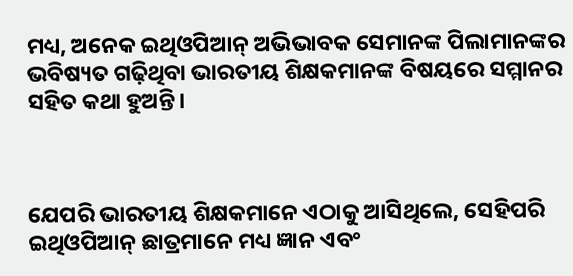ମଧ୍ୟ, ଅନେକ ଇଥିଓପିଆନ୍ ଅଭିଭାବକ ସେମାନଙ୍କ ପିଲାମାନଙ୍କର ଭବିଷ୍ୟତ ଗଢ଼ିଥିବା ଭାରତୀୟ ଶିକ୍ଷକମାନଙ୍କ ବିଷୟରେ ସମ୍ମାନର ସହିତ କଥା ହୁଅନ୍ତି।



ଯେପରି ଭାରତୀୟ ଶିକ୍ଷକମାନେ ଏଠାକୁ ଆସିଥିଲେ, ସେହିପରି ଇଥିଓପିଆନ୍ ଛାତ୍ରମାନେ ମଧ୍ୟ ଜ୍ଞାନ ଏବଂ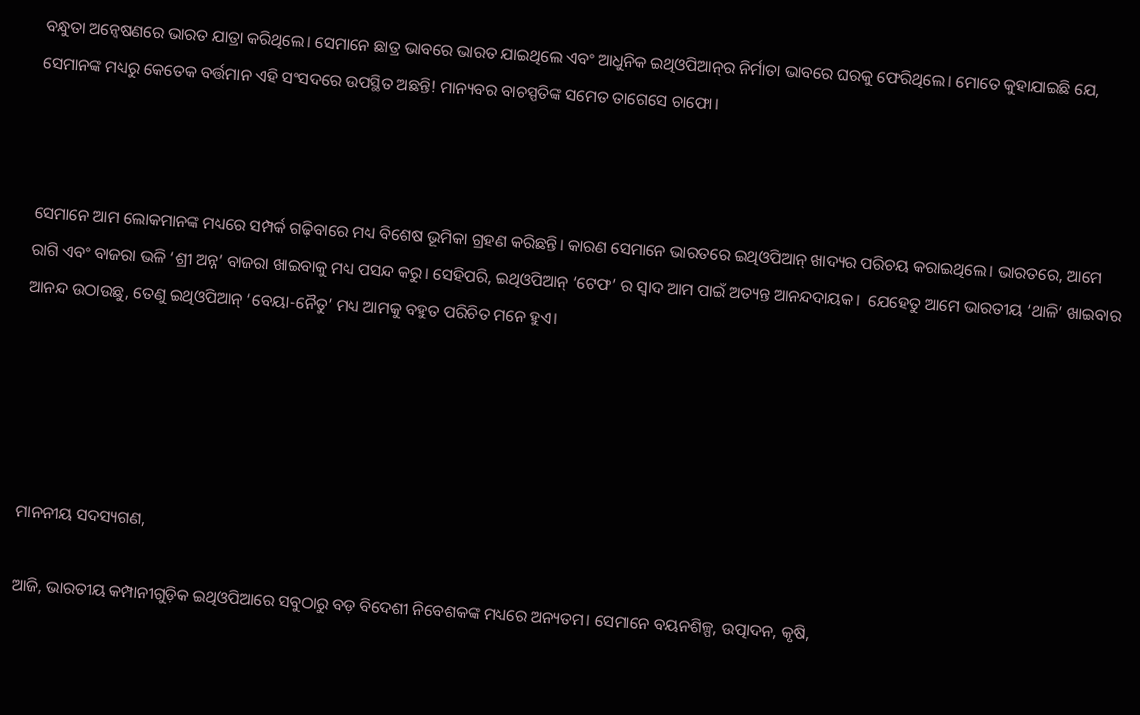ବନ୍ଧୁତା ଅନ୍ୱେଷଣରେ ଭାରତ ଯାତ୍ରା କରିଥିଲେ। ସେମାନେ ଛାତ୍ର ଭାବରେ ଭାରତ ଯାଇଥିଲେ ଏବଂ ଆଧୁନିକ ଇଥିଓପିଆନ୍‌ର ନିର୍ମାତା ଭାବରେ ଘରକୁ ଫେରିଥିଲେ। ମୋତେ କୁହାଯାଇଛି ଯେ, ସେମାନଙ୍କ ମଧ୍ୟରୁ କେତେକ ବର୍ତ୍ତମାନ ଏହି ସଂସଦରେ ଉପସ୍ଥିତ ଅଛନ୍ତି! ମାନ୍ୟବର ବାଚସ୍ପତିଙ୍କ ସମେତ ତାଗେସେ ଚାଫୋ।



ସେମାନେ ଆମ ଲୋକମାନଙ୍କ ମଧ୍ୟରେ ସମ୍ପର୍କ ଗଢ଼ିବାରେ ମଧ୍ୟ ବିଶେଷ ଭୂମିକା ଗ୍ରହଣ କରିଛନ୍ତି। କାରଣ ସେମାନେ ଭାରତରେ ଇଥିଓପିଆନ୍ ଖାଦ୍ୟର ପରିଚୟ କରାଇଥିଲେ। ଭାରତରେ, ଆମେ ରାଗି ଏବଂ ବାଜରା ଭଳି ‘ଶ୍ରୀ ଅନ୍ନ’ ବାଜରା ଖାଇବାକୁ ମଧ୍ୟ ପସନ୍ଦ କରୁ। ସେହିପରି, ଇଥିଓପିଆନ୍ ‘ଟେଫ’ ର ସ୍ୱାଦ ଆମ ପାଇଁ ଅତ୍ୟନ୍ତ ଆନନ୍ଦଦାୟକ।  ଯେହେତୁ ଆମେ ଭାରତୀୟ ‘ଥାଳି’ ଖାଇବାର ଆନନ୍ଦ ଉଠାଉଛୁ, ତେଣୁ ଇଥିଓପିଆନ୍ ‘ବେୟା-ନୈତୁ’ ମଧ୍ୟ ଆମକୁ ବହୁତ ପରିଚିତ ମନେ ହୁଏ।





ମାନନୀୟ ସଦସ୍ୟଗଣ,

ଆଜି, ଭାରତୀୟ କମ୍ପାନୀଗୁଡ଼ିକ ଇଥିଓପିଆରେ ସବୁଠାରୁ ବଡ଼ ବିଦେଶୀ ନିବେଶକଙ୍କ ମଧ୍ୟରେ ଅନ୍ୟତମ। ସେମାନେ ବୟନଶିଳ୍ପ, ଉତ୍ପାଦନ, କୃଷି,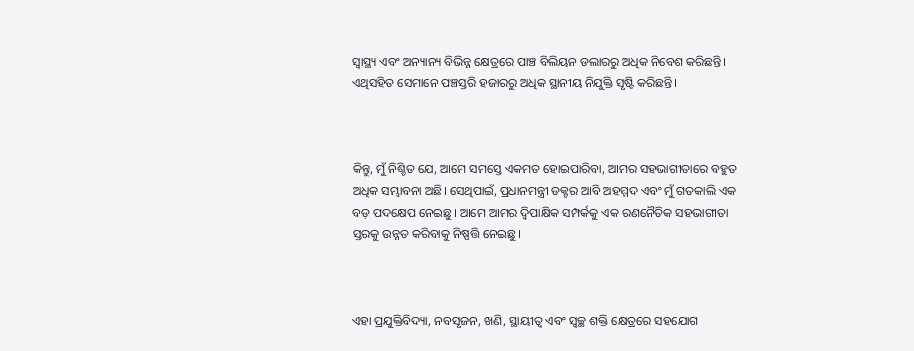ସ୍ୱାସ୍ଥ୍ୟ ଏବଂ ଅନ୍ୟାନ୍ୟ ବିଭିନ୍ନ କ୍ଷେତ୍ରରେ ପାଞ୍ଚ ବିଲିୟନ ଡଲାରରୁ ଅଧିକ ନିବେଶ କରିଛନ୍ତି। ଏଥିସହିତ ସେମାନେ ପଞ୍ଚସ୍ତରି ହଜାରରୁ ଅଧିକ ସ୍ଥାନୀୟ ନିଯୁକ୍ତି ସୃଷ୍ଟି କରିଛନ୍ତି।



କିନ୍ତୁ, ମୁଁ ନିଶ୍ଚିତ ଯେ, ଆମେ ସମସ୍ତେ ଏକମତ ହୋଇପାରିବା, ଆମର ସହଭାଗୀତାରେ ବହୁତ ଅଧିକ ସମ୍ଭାବନା ଅଛି। ସେଥିପାଇଁ, ପ୍ରଧାନମନ୍ତ୍ରୀ ଡକ୍ଟର ଆବି ଅହମ୍ମଦ ଏବଂ ମୁଁ ଗତକାଲି ଏକ ବଡ଼ ପଦକ୍ଷେପ ନେଇଛୁ। ଆମେ ଆମର ଦ୍ୱିପାକ୍ଷିକ ସମ୍ପର୍କକୁ ଏକ ରଣନୈତିକ ସହଭାଗୀତା ସ୍ତରକୁ ଉନ୍ନତ କରିବାକୁ ନିଷ୍ପତ୍ତି ନେଇଛୁ।



ଏହା ପ୍ରଯୁକ୍ତିବିଦ୍ୟା, ନବସୃଜନ, ଖଣି, ସ୍ଥାୟୀତ୍ୱ ଏବଂ ସ୍ୱଚ୍ଛ ଶକ୍ତି କ୍ଷେତ୍ରରେ ସହଯୋଗ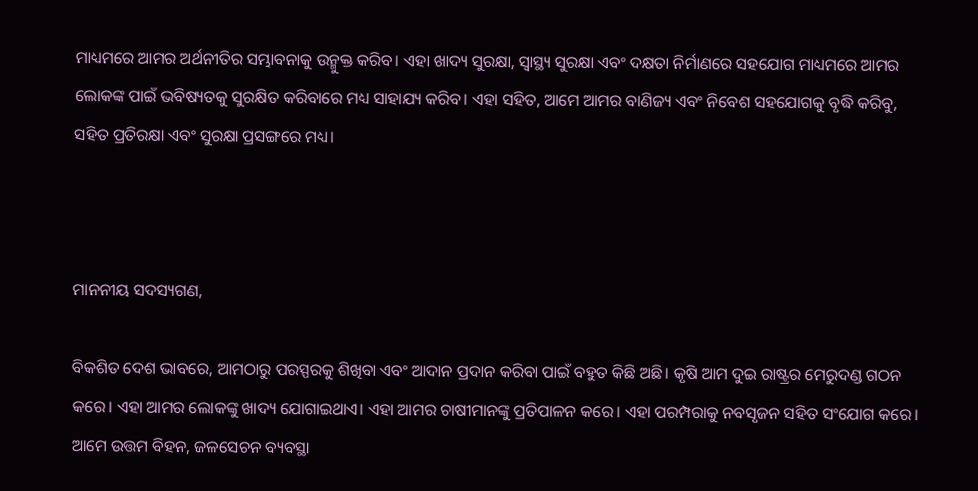ମାଧ୍ୟମରେ ଆମର ଅର୍ଥନୀତିର ସମ୍ଭାବନାକୁ ଉନ୍ମୁକ୍ତ କରିବ। ଏହା ଖାଦ୍ୟ ସୁରକ୍ଷା, ସ୍ୱାସ୍ଥ୍ୟ ସୁରକ୍ଷା ଏବଂ ଦକ୍ଷତା ନିର୍ମାଣରେ ସହଯୋଗ ମାଧ୍ୟମରେ ଆମର ଲୋକଙ୍କ ପାଇଁ ଭବିଷ୍ୟତକୁ ସୁରକ୍ଷିତ କରିବାରେ ମଧ୍ୟ ସାହାଯ୍ୟ କରିବ। ଏହା ସହିତ, ଆମେ ଆମର ବାଣିଜ୍ୟ ଏବଂ ନିବେଶ ସହଯୋଗକୁ ବୃଦ୍ଧି କରିବୁ, ସହିତ ପ୍ରତିରକ୍ଷା ଏବଂ ସୁରକ୍ଷା ପ୍ରସଙ୍ଗରେ ମଧ୍ୟ।



ମାନନୀୟ ସଦସ୍ୟଗଣ,

ବିକଶିତ ଦେଶ ଭାବରେ, ଆମଠାରୁ ପରସ୍ପରକୁ ଶିଖିବା ଏବଂ ଆଦାନ ପ୍ରଦାନ କରିବା ପାଇଁ ବହୁତ କିଛି ଅଛି। କୃଷି ଆମ ଦୁଇ ରାଷ୍ଟ୍ରର ମେରୁଦଣ୍ଡ ଗଠନ କରେ। ଏହା ଆମର ଲୋକଙ୍କୁ ଖାଦ୍ୟ ଯୋଗାଇଥାଏ। ଏହା ଆମର ଚାଷୀମାନଙ୍କୁ ପ୍ରତିପାଳନ କରେ। ଏହା ପରମ୍ପରାକୁ ନବସୃଜନ ସହିତ ସଂଯୋଗ କରେ। ଆମେ ଉତ୍ତମ ବିହନ, ଜଳସେଚନ ବ୍ୟବସ୍ଥା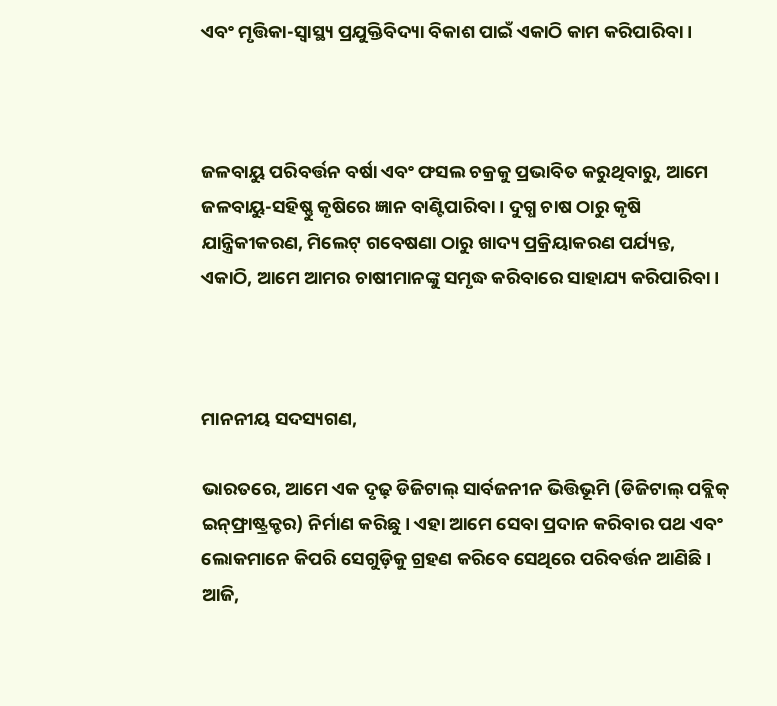ଏବଂ ମୃତ୍ତିକା-ସ୍ୱାସ୍ଥ୍ୟ ପ୍ରଯୁକ୍ତିବିଦ୍ୟା ବିକାଶ ପାଇଁ ଏକାଠି କାମ କରିପାରିବା।



ଜଳବାୟୁ ପରିବର୍ତ୍ତନ ବର୍ଷା ଏବଂ ଫସଲ ଚକ୍ରକୁ ପ୍ରଭାବିତ କରୁଥିବାରୁ, ଆମେ ଜଳବାୟୁ-ସହିଷ୍ଣୁ କୃଷିରେ ଜ୍ଞାନ ବାଣ୍ଟିପାରିବା। ଦୁଗ୍ଧ ଚାଷ ଠାରୁ କୃଷି ଯାନ୍ତ୍ରିକୀକରଣ, ମିଲେଟ୍‌ ଗବେଷଣା ଠାରୁ ଖାଦ୍ୟ ପ୍ରକ୍ରିୟାକରଣ ପର୍ଯ୍ୟନ୍ତ, ଏକାଠି, ଆମେ ଆମର ଚାଷୀମାନଙ୍କୁ ସମୃଦ୍ଧ କରିବାରେ ସାହାଯ୍ୟ କରିପାରିବା।



ମାନନୀୟ ସଦସ୍ୟଗଣ,

ଭାରତରେ, ଆମେ ଏକ ଦୃଢ଼ ଡିଜିଟାଲ୍ ସାର୍ବଜନୀନ ଭିତ୍ତିଭୂମି (ଡିଜିଟାଲ୍ ପବ୍ଲିକ୍ ଇନ୍‌ଫ୍ରାଷ୍ଟ୍ରକ୍ଚର) ନିର୍ମାଣ କରିଛୁ। ଏହା ଆମେ ସେବା ପ୍ରଦାନ କରିବାର ପଥ ଏବଂ ଲୋକମାନେ କିପରି ସେଗୁଡ଼ିକୁ ଗ୍ରହଣ କରିବେ ସେଥିରେ ପରିବର୍ତ୍ତନ ଆଣିଛି। ଆଜି,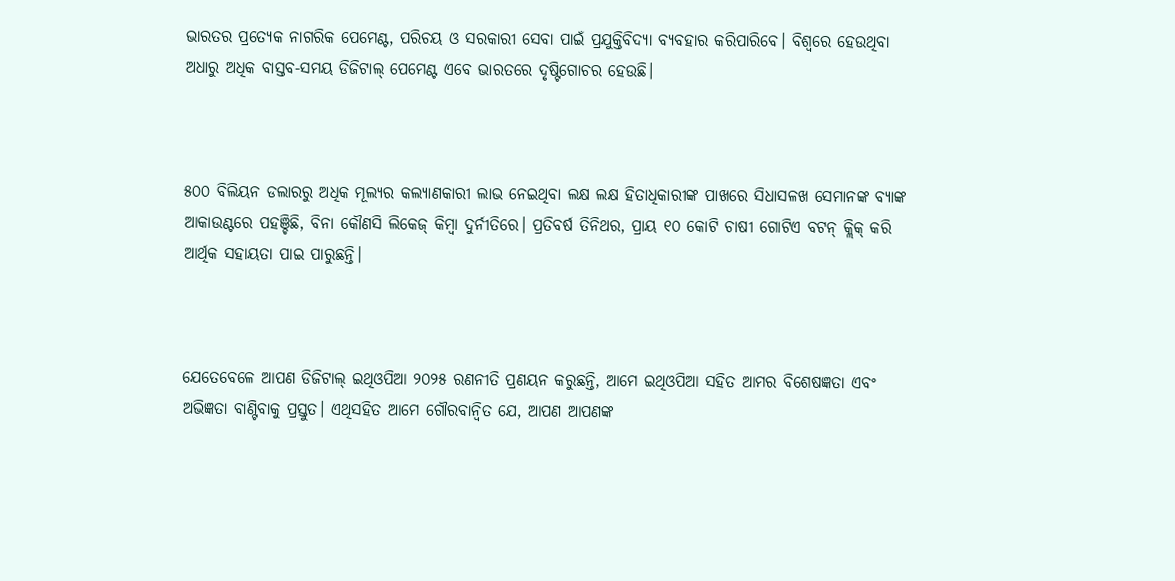ଭାରତର ପ୍ରତ୍ୟେକ ନାଗରିକ ପେମେଣ୍ଟ, ପରିଚୟ ଓ ସରକାରୀ ସେବା ପାଇଁ ପ୍ରଯୁକ୍ତିବିଦ୍ୟା ବ୍ୟବହାର କରିପାରିବେ। ବିଶ୍ୱରେ ହେଉଥିବା ଅଧାରୁ ଅଧିକ ବାସ୍ତବ-ସମୟ ଡିଜିଟାଲ୍ ପେମେଣ୍ଟ ଏବେ ଭାରତରେ ଦୃଷ୍ଟିଗୋଚର ହେଉଛି।



୫୦୦ ବିଲିୟନ ଡଲାରରୁ ଅଧିକ ମୂଲ୍ୟର କଲ୍ୟାଣକାରୀ ଲାଭ ନେଇଥିବା ଲକ୍ଷ ଲକ୍ଷ ହିତାଧିକାରୀଙ୍କ ପାଖରେ ସିଧାସଳଖ ସେମାନଙ୍କ ବ୍ୟାଙ୍କ ଆକାଉଣ୍ଟରେ ପହଞ୍ଚିଛି, ବିନା କୌଣସି ଲିକେଜ୍ କିମ୍ବା ଦୁର୍ନୀତିରେ। ପ୍ରତିବର୍ଷ ତିନିଥର, ପ୍ରାୟ ୧୦ କୋଟି ଚାଷୀ ଗୋଟିଏ ବଟନ୍ କ୍ଲିକ୍ କରି ଆର୍ଥିକ ସହାୟତା ପାଇ ପାରୁଛନ୍ତି।



ଯେତେବେଳେ ଆପଣ ଡିଜିଟାଲ୍ ଇଥିଓପିଆ ୨୦୨୫ ରଣନୀତି ପ୍ରଣୟନ କରୁଛନ୍ତି, ଆମେ ଇଥିଓପିଆ ସହିତ ଆମର ବିଶେଷଜ୍ଞତା ଏବଂ ଅଭିଜ୍ଞତା ବାଣ୍ଟିବାକୁ ପ୍ରସ୍ତୁତ। ଏଥିସହିତ ଆମେ ଗୌରବାନ୍ୱିତ ଯେ, ଆପଣ ଆପଣଙ୍କ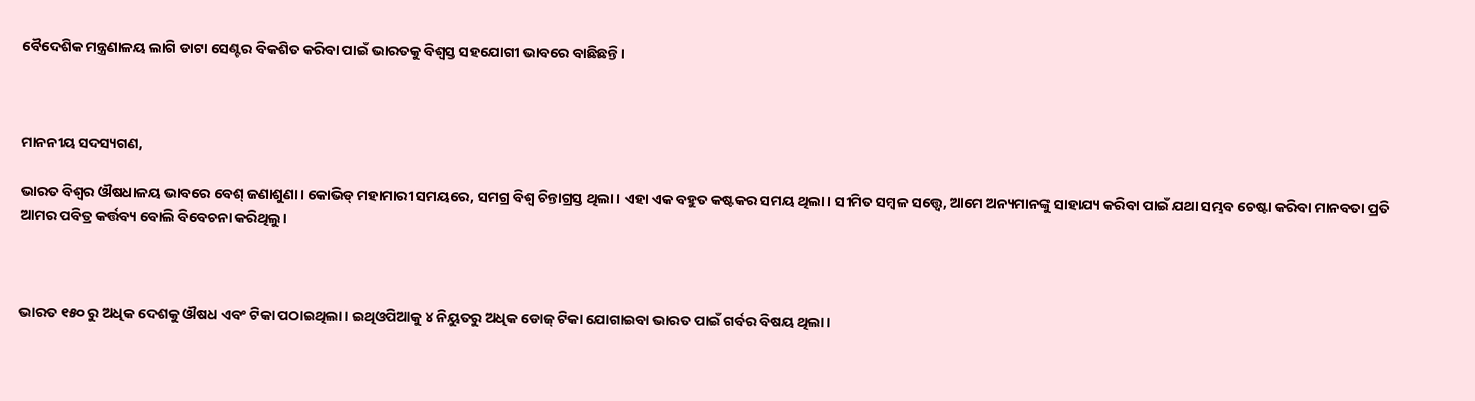ବୈଦେଶିକ ମନ୍ତ୍ରଣାଳୟ ଲାଗି ଡାଟା ସେଣ୍ଟର ବିକଶିତ କରିବା ପାଇଁ ଭାରତକୁ ବିଶ୍ୱସ୍ତ ସହଯୋଗୀ ଭାବରେ ବାଛିଛନ୍ତି।



ମାନନୀୟ ସଦସ୍ୟଗଣ,

ଭାରତ ବିଶ୍ୱର ଔଷଧାଳୟ ଭାବରେ ବେଶ୍‌ ଜଣାଶୁଣା। କୋଭିଡ୍ ମହାମାରୀ ସମୟରେ, ସମଗ୍ର ବିଶ୍ୱ ଚିନ୍ତାଗ୍ରସ୍ତ ଥିଲା। ଏହା ଏକ ବହୁତ କଷ୍ଟକର ସମୟ ଥିଲା। ସୀମିତ ସମ୍ବଳ ସତ୍ତ୍ୱେ, ଆମେ ଅନ୍ୟମାନଙ୍କୁ ସାହାଯ୍ୟ କରିବା ପାଇଁ ଯଥା ସମ୍ଭବ ଚେଷ୍ଟା କରିବା ମାନବତା ପ୍ରତି ଆମର ପବିତ୍ର କର୍ତ୍ତବ୍ୟ ବୋଲି ବିବେଚନା କରିଥିଲୁ।



ଭାରତ ୧୫୦ ରୁ ଅଧିକ ଦେଶକୁ ଔଷଧ ଏବଂ ଟିକା ପଠାଇଥିଲା। ଇଥିଓପିଆକୁ ୪ ନିୟୁତରୁ ଅଧିକ ଡୋଜ୍ ଟିକା ଯୋଗାଇବା ଭାରତ ପାଇଁ ଗର୍ବର ବିଷୟ ଥିଲା।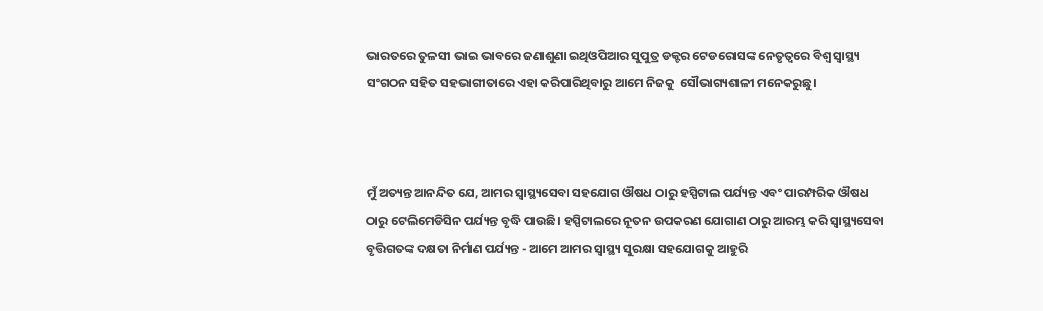ଭାରତରେ ତୁଳସୀ ଭାଇ ଭାବରେ ଜଣାଶୁଣା ଇଥିଓପିଆର ସୁପୁତ୍ର ଡକ୍ଟର ଟେଡରୋସଙ୍କ ନେତୃତ୍ୱରେ ବିଶ୍ୱ ସ୍ୱାସ୍ଥ୍ୟ ସଂଗଠନ ସହିତ ସହଭାଗୀତାରେ ଏହା କରିପାରିଥିବାରୁ ଆମେ ନିଜକୁ  ସୌଭାଗ୍ୟଶାଳୀ ମନେକରୁଛୁ।



ମୁଁ ଅତ୍ୟନ୍ତ ଆନନ୍ଦିତ ଯେ, ଆମର ସ୍ୱାସ୍ଥ୍ୟସେବା ସହଯୋଗ ଔଷଧ ଠାରୁ ହସ୍ପିଟାଲ ପର୍ଯ୍ୟନ୍ତ ଏବଂ ପାରମ୍ପରିକ ଔଷଧ ଠାରୁ ଟେଲିମେଡିସିନ ପର୍ଯ୍ୟନ୍ତ ବୃଦ୍ଧି ପାଉଛି। ହସ୍ପିଟାଲରେ ନୂତନ ଉପକରଣ ଯୋଗାଣ ଠାରୁ ଆରମ୍ଭ କରି ସ୍ୱାସ୍ଥ୍ୟସେବା ବୃତ୍ତିଗତଙ୍କ ଦକ୍ଷତା ନିର୍ମାଣ ପର୍ଯ୍ୟନ୍ତ - ଆମେ ଆମର ସ୍ୱାସ୍ଥ୍ୟ ସୁରକ୍ଷା ସହଯୋଗକୁ ଆହୁରି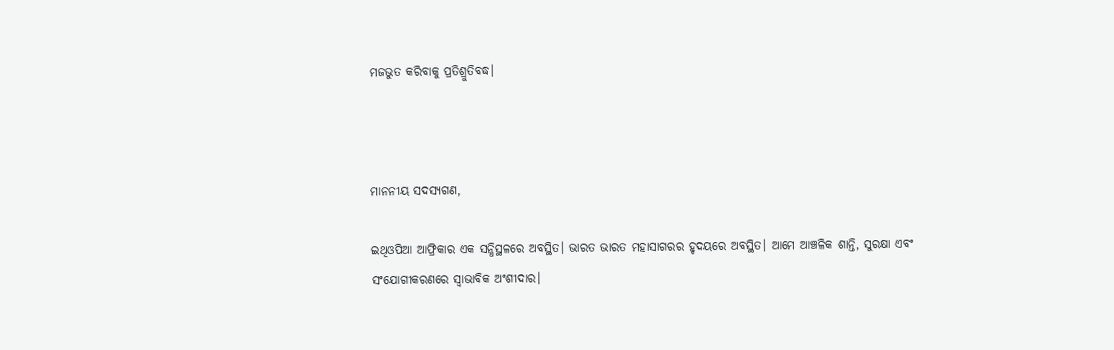ମଜଭୁତ କରିବାକୁ ପ୍ରତିଶ୍ରୁତିବଦ୍ଧ।



ମାନନୀୟ ସଦସ୍ୟଗଣ,

ଇଥିଓପିଆ ଆଫ୍ରିକାର ଏକ ସନ୍ଧିସ୍ଥଳରେ ଅବସ୍ଥିତ। ଭାରତ ଭାରତ ମହାସାଗରର ହୃଦୟରେ ଅବସ୍ଥିତ। ଆମେ ଆଞ୍ଚଳିକ ଶାନ୍ତି, ସୁରକ୍ଷା ଏବଂ ସଂଯୋଗୀକରଣରେ ସ୍ୱାଭାବିକ ଅଂଶୀଦାର।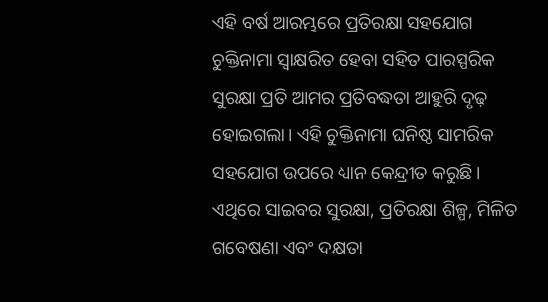ଏହି ବର୍ଷ ଆରମ୍ଭରେ ପ୍ରତିରକ୍ଷା ସହଯୋଗ ଚୁକ୍ତିନାମା ସ୍ୱାକ୍ଷରିତ ହେବା ସହିତ ପାରସ୍ପରିକ ସୁରକ୍ଷା ପ୍ରତି ଆମର ପ୍ରତିବଦ୍ଧତା ଆହୁରି ଦୃଢ଼ ହୋଇଗଲା। ଏହି ଚୁକ୍ତିନାମା ଘନିଷ୍ଠ ସାମରିକ ସହଯୋଗ ଉପରେ ଧ୍ୟାନ କେନ୍ଦ୍ରୀତ କରୁଛି। ଏଥିରେ ସାଇବର ସୁରକ୍ଷା, ପ୍ରତିରକ୍ଷା ଶିଳ୍ପ, ମିଳିତ ଗବେଷଣା ଏବଂ ଦକ୍ଷତା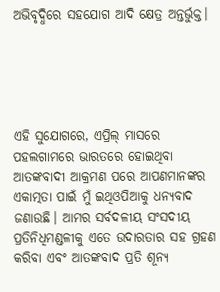ଅଭିବୃଦ୍ଧିରେ ସହଯୋଗ ଆଦି କ୍ଷେତ୍ର ଅନ୍ତର୍ଭୁକ୍ତ।





ଏହି ସୁଯୋଗରେ, ଏପ୍ରିଲ୍ ମାସରେ ପହଲଗାମରେ ଭାରତରେ ହୋଇଥିବା ଆତଙ୍କବାଦୀ ଆକ୍ରମଣ ପରେ ଆପଣମାନଙ୍କର ଏକାତ୍ମତା ପାଇଁ ମୁଁ ଇଥିଓପିଆକୁ ଧନ୍ୟବାଦ ଜଣାଉଛି। ଆମର ସର୍ବଦଳୀୟ ସଂସଦୀୟ ପ୍ରତିନିଧିମଣ୍ଡଳୀକୁ ଏତେ ଉଦାରତାର ସହ ଗ୍ରହଣ କରିବା ଏବଂ ଆତଙ୍କବାଦ ପ୍ରତି ଶୂନ୍ୟ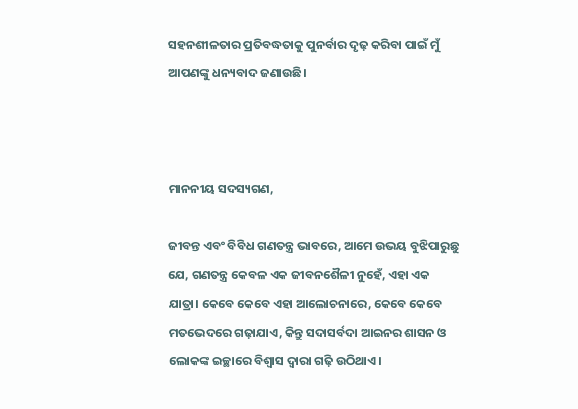ସହନଶୀଳତାର ପ୍ରତିବଦ୍ଧତାକୁ ପୁନର୍ବାର ଦୃଢ଼ କରିବା ପାଇଁ ମୁଁ ଆପଣଙ୍କୁ ଧନ୍ୟବାଦ ଜଣାଉଛି।



ମାନନୀୟ ସଦସ୍ୟଗଣ,

ଜୀବନ୍ତ ଏବଂ ବିବିଧ ଗଣତନ୍ତ୍ର ଭାବରେ, ଆମେ ଉଭୟ ବୁଝିପାରୁଛୁ ଯେ, ଗଣତନ୍ତ୍ର କେବଳ ଏକ ଜୀବନଶୈଳୀ ନୁହେଁ, ଏହା ଏକ ଯାତ୍ରା। କେବେ କେବେ ଏହା ଆଲୋଚନାରେ, କେବେ କେବେ ମତଭେଦରେ ଗଢ଼ାଯାଏ, କିନ୍ତୁ ସଦାସର୍ବଦା ଆଇନର ଶାସନ ଓ ଲୋକଙ୍କ ଇଚ୍ଛାରେ ବିଶ୍ୱାସ ଦ୍ୱାରା ଗଢ଼ି ଉଠିଥାଏ।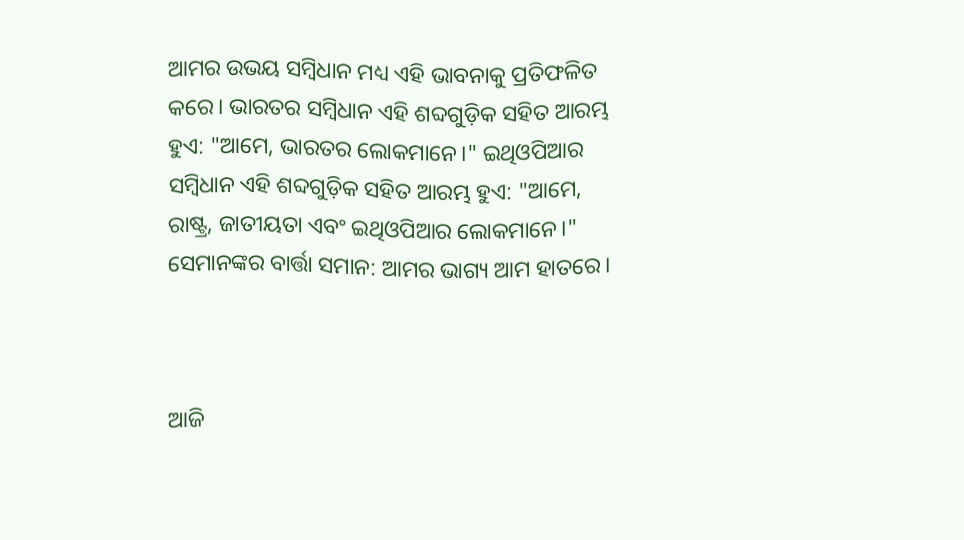ଆମର ଉଭୟ ସମ୍ବିଧାନ ମଧ୍ୟ ଏହି ଭାବନାକୁ ପ୍ରତିଫଳିତ କରେ। ଭାରତର ସମ୍ବିଧାନ ଏହି ଶବ୍ଦଗୁଡ଼ିକ ସହିତ ଆରମ୍ଭ ହୁଏ: "ଆମେ, ଭାରତର ଲୋକମାନେ।" ଇଥିଓପିଆର ସମ୍ବିଧାନ ଏହି ଶବ୍ଦଗୁଡ଼ିକ ସହିତ ଆରମ୍ଭ ହୁଏ: "ଆମେ, ରାଷ୍ଟ୍ର, ଜାତୀୟତା ଏବଂ ଇଥିଓପିଆର ଲୋକମାନେ।" ସେମାନଙ୍କର ବାର୍ତ୍ତା ସମାନ: ଆମର ଭାଗ୍ୟ ଆମ ହାତରେ।



ଆଜି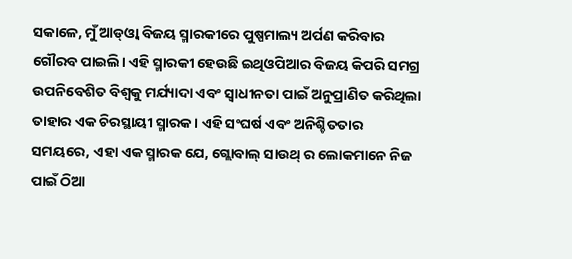ସକାଳେ, ମୁଁ ଆଡ୍‌ଓ୍ୱା ବିଜୟ ସ୍ମାରକୀରେ ପୁଷ୍ପମାଲ୍ୟ ଅର୍ପଣ କରିବାର ଗୌରବ ପାଇଲି। ଏହି ସ୍ମାରକୀ ହେଉଛି ଇଥିଓପିଆର ବିଜୟ କିପରି ସମଗ୍ର ଉପନିବେଶିତ ବିଶ୍ୱକୁ ମର୍ଯ୍ୟାଦା ଏବଂ ସ୍ୱାଧୀନତା ପାଇଁ ଅନୁପ୍ରାଣିତ କରିଥିଲା ତାହାର ଏକ ଚିରସ୍ଥାୟୀ ସ୍ମାରକ। ଏହି ସଂଘର୍ଷ ଏବଂ ଅନିଶ୍ଚିତତାର ସମୟରେ, ଏହା ଏକ ସ୍ମାରକ ଯେ, ଗ୍ଲୋବାଲ୍ ସାଉଥ୍ ର ଲୋକମାନେ ନିଜ ପାଇଁ ଠିଆ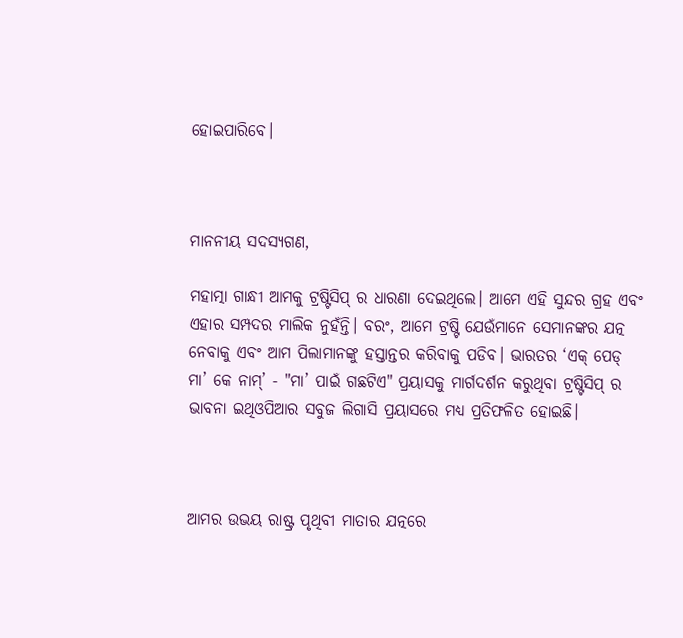ହୋଇପାରିବେ।



ମାନନୀୟ ସଦସ୍ୟଗଣ,

ମହାତ୍ମା ଗାନ୍ଧୀ ଆମକୁ ଟ୍ରଷ୍ଟିସିପ୍ ର ଧାରଣା ଦେଇଥିଲେ। ଆମେ ଏହି ସୁନ୍ଦର ଗ୍ରହ ଏବଂ ଏହାର ସମ୍ପଦର ମାଲିକ ନୁହଁନ୍ତି। ବରଂ, ଆମେ ଟ୍ରଷ୍ଟି ଯେଉଁମାନେ ସେମାନଙ୍କର ଯତ୍ନ ନେବାକୁ ଏବଂ ଆମ ପିଲାମାନଙ୍କୁ ହସ୍ତାନ୍ତର କରିବାକୁ ପଡିବ। ଭାରତର ‘ଏକ୍‌ ପେଡ୍‌ ମା’ କେ ନାମ୍‌’ - "ମା’ ପାଇଁ ଗଛଟିଏ" ପ୍ରୟାସକୁ ମାର୍ଗଦର୍ଶନ କରୁଥିବା ଟ୍ରଷ୍ଟିସିପ୍ ର ଭାବନା ଇଥିଓପିଆର ସବୁଜ ଲିଗାସି ପ୍ରୟାସରେ ମଧ୍ୟ ପ୍ରତିଫଳିତ ହୋଇଛି।



ଆମର ଉଭୟ ରାଷ୍ଟ୍ର ପୃଥିବୀ ମାତାର ଯତ୍ନରେ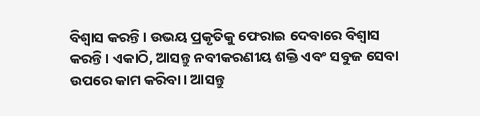ବିଶ୍ୱାସ କରନ୍ତି। ଉଭୟ ପ୍ରକୃତିକୁ ଫେରାଇ ଦେବାରେ ବିଶ୍ୱାସ କରନ୍ତି। ଏକାଠି, ଆସନ୍ତୁ ନବୀକରଣୀୟ ଶକ୍ତି ଏବଂ ସବୁଜ ସେବା ଉପରେ କାମ କରିବା। ଆସନ୍ତୁ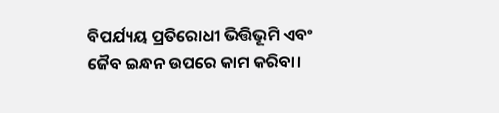ବିପର୍ଯ୍ୟୟ ପ୍ରତିରୋଧୀ ଭିତ୍ତିଭୂମି ଏବଂ ଜୈବ ଇନ୍ଧନ ଉପରେ କାମ କରିବା।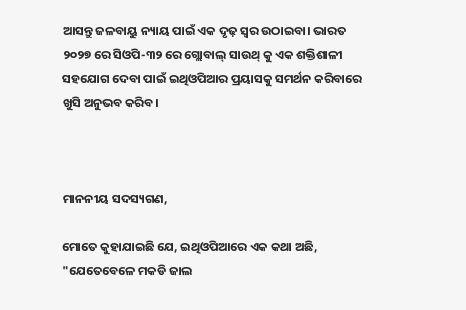ଆସନ୍ତୁ ଜଳବାୟୁ ନ୍ୟାୟ ପାଇଁ ଏକ ଦୃଢ଼ ସ୍ୱର ଉଠାଇବା। ଭାରତ ୨୦୨୭ ରେ ସିଓପି-୩୨ ରେ ଗ୍ଲୋବାଲ୍ ସାଉଥ୍ କୁ ଏକ ଶକ୍ତିଶାଳୀ ସହଯୋଗ ଦେବା ପାଇଁ ଇଥିଓପିଆର ପ୍ରୟାସକୁ ସମର୍ଥନ କରିବାରେ ଖୁସି ଅନୁଭବ କରିବ।



ମାନନୀୟ ସଦସ୍ୟଗଣ,

ମୋତେ କୁହାଯାଇଛି ଯେ, ଇଥିଓପିଆରେ ଏକ କଥା ଅଛି, "ଯେତେବେଳେ ମକଡି ଜାଲ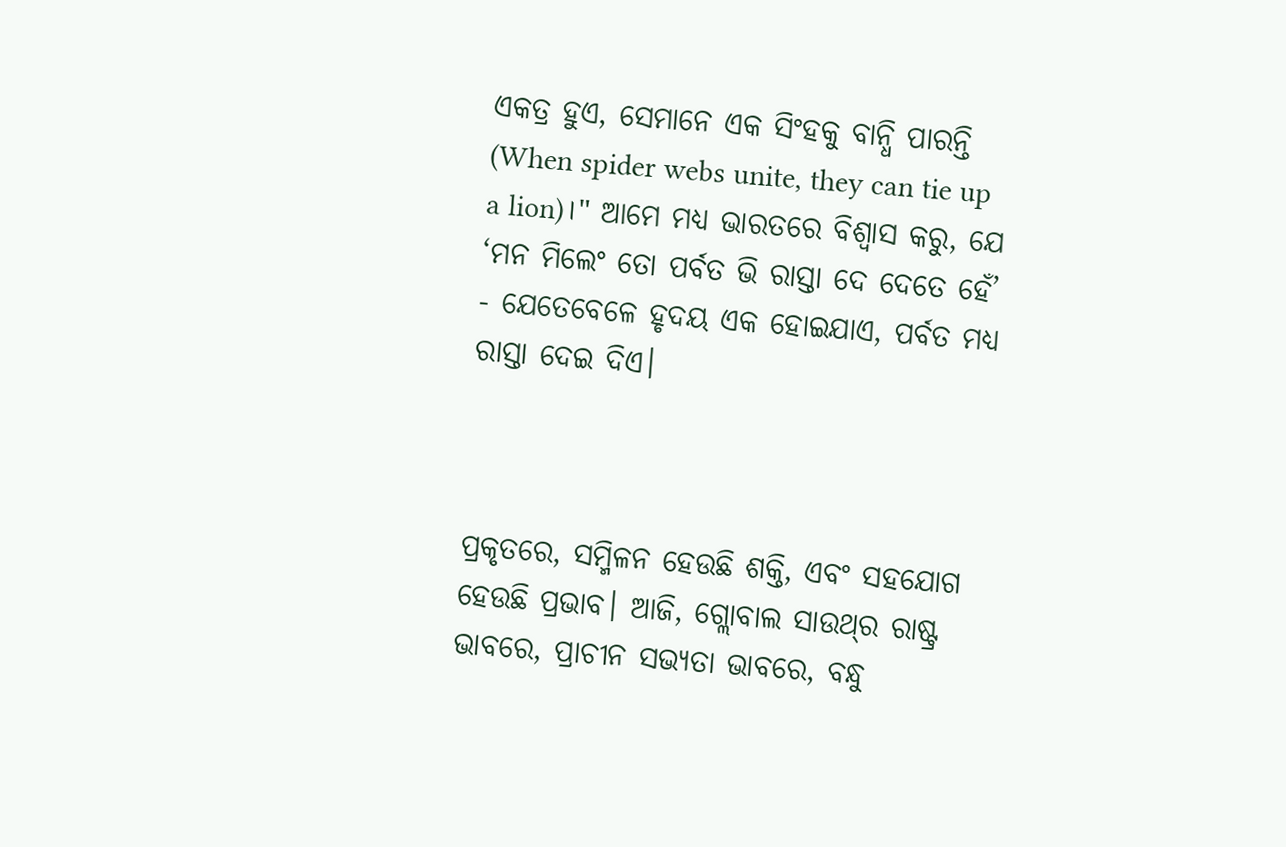ଏକତ୍ର ହୁଏ, ସେମାନେ ଏକ ସିଂହକୁ ବାନ୍ଧି ପାରନ୍ତି (When spider webs unite, they can tie up a lion)।" ଆମେ ମଧ୍ୟ ଭାରତରେ ବିଶ୍ୱାସ କରୁ, ଯେ ‘ମନ ମିଲେଂ ତୋ ପର୍ବତ ଭି ରାସ୍ତା ଦେ ଦେତେ ହେଁ’ - ଯେତେବେଳେ ହୃଦୟ ଏକ ହୋଇଯାଏ, ପର୍ବତ ମଧ୍ୟ ରାସ୍ତା ଦେଇ ଦିଏ।



ପ୍ରକୃତରେ, ସମ୍ମିଳନ ହେଉଛି ଶକ୍ତି, ଏବଂ ସହଯୋଗ ହେଉଛି ପ୍ରଭାବ। ଆଜି, ଗ୍ଲୋବାଲ ସାଉଥ୍‌ର ରାଷ୍ଟ୍ର ଭାବରେ, ପ୍ରାଚୀନ ସଭ୍ୟତା ଭାବରେ, ବନ୍ଧୁ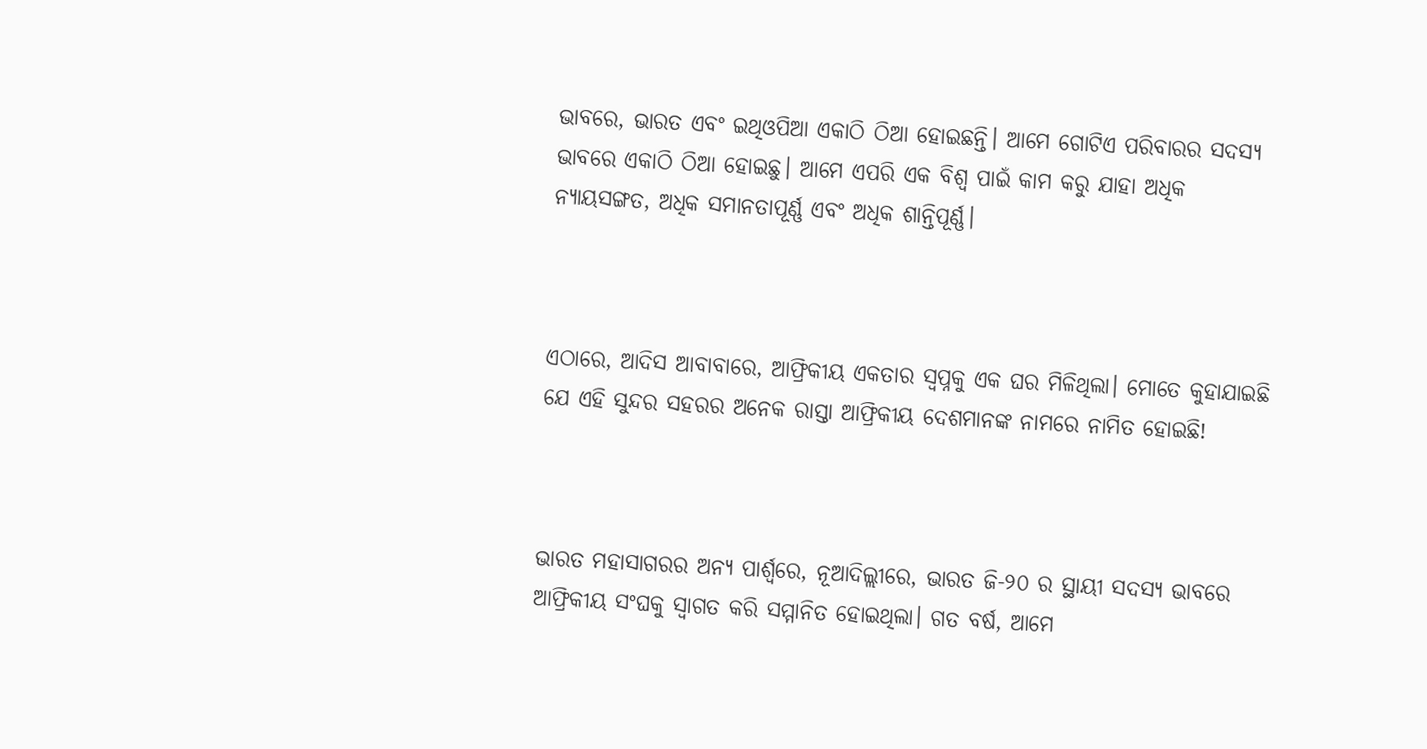ଭାବରେ, ଭାରତ ଏବଂ ଇଥିଓପିଆ ଏକାଠି ଠିଆ ହୋଇଛନ୍ତି। ଆମେ ଗୋଟିଏ ପରିବାରର ସଦସ୍ୟ ଭାବରେ ଏକାଠି ଠିଆ ହୋଇଛୁ। ଆମେ ଏପରି ଏକ ବିଶ୍ୱ ପାଇଁ କାମ କରୁ ଯାହା ଅଧିକ ନ୍ୟାୟସଙ୍ଗତ, ଅଧିକ ସମାନତାପୂର୍ଣ୍ଣ ଏବଂ ଅଧିକ ଶାନ୍ତିପୂର୍ଣ୍ଣ।



ଏଠାରେ, ଆଦିସ ଆବାବାରେ, ଆଫ୍ରିକୀୟ ଏକତାର ସ୍ୱପ୍ନକୁ ଏକ ଘର ମିଳିଥିଲା। ମୋତେ କୁହାଯାଇଛି ଯେ ଏହି ସୁନ୍ଦର ସହରର ଅନେକ ରାସ୍ତା ଆଫ୍ରିକୀୟ ଦେଶମାନଙ୍କ ନାମରେ ନାମିତ ହୋଇଛି!



ଭାରତ ମହାସାଗରର ଅନ୍ୟ ପାର୍ଶ୍ୱରେ, ନୂଆଦିଲ୍ଲୀରେ, ଭାରତ ଜି-୨୦ ର ସ୍ଥାୟୀ ସଦସ୍ୟ ଭାବରେ ଆଫ୍ରିକୀୟ ସଂଘକୁ ସ୍ୱାଗତ କରି ସମ୍ମାନିତ ହୋଇଥିଲା। ଗତ ବର୍ଷ, ଆମେ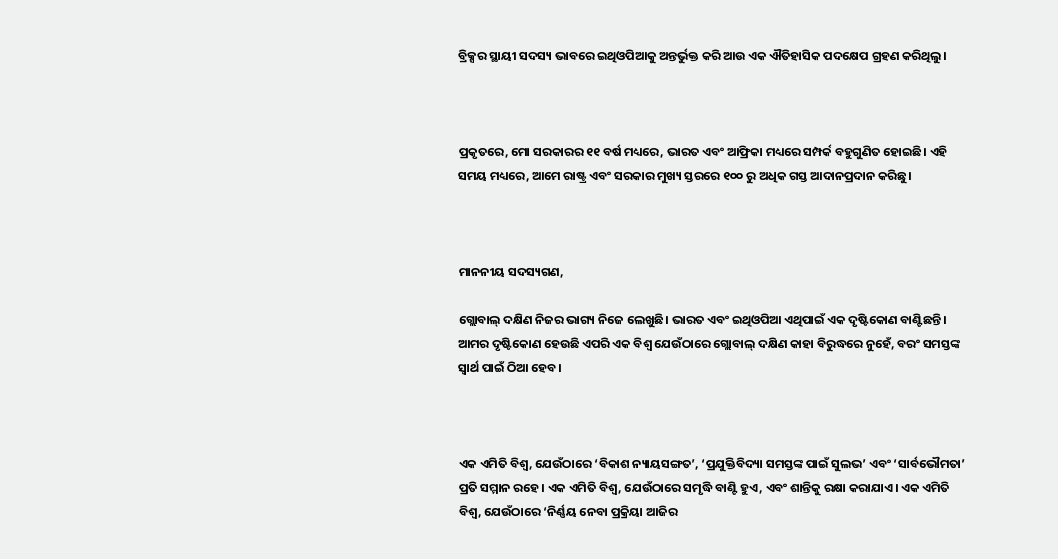ବ୍ରିକ୍ସର ସ୍ଥାୟୀ ସଦସ୍ୟ ଭାବରେ ଇଥିଓପିଆକୁ ଅନ୍ତର୍ଭୁକ୍ତ କରି ଆଉ ଏକ ଐତିହାସିକ ପଦକ୍ଷେପ ଗ୍ରହଣ କରିଥିଲୁ।



ପ୍ରକୃତରେ, ମୋ ସରକାରର ୧୧ ବର୍ଷ ମଧ୍ୟରେ, ଭାରତ ଏବଂ ଆଫ୍ରିକା ମଧ୍ୟରେ ସମ୍ପର୍କ ବହୁଗୁଣିତ ହୋଇଛି। ଏହି ସମୟ ମଧ୍ୟରେ, ଆମେ ରାଷ୍ଟ୍ର ଏବଂ ସରକାର ମୁଖ୍ୟ ସ୍ତରରେ ୧୦୦ ରୁ ଅଧିକ ଗସ୍ତ ଆଦାନପ୍ରଦାନ କରିଛୁ।



ମାନନୀୟ ସଦସ୍ୟଗଣ,

ଗ୍ଲୋବାଲ୍ ଦକ୍ଷିଣ ନିଜର ଭାଗ୍ୟ ନିଜେ ଲେଖୁଛି। ଭାରତ ଏବଂ ଇଥିଓପିଆ ଏଥିପାଇଁ ଏକ ଦୃଷ୍ଟିକୋଣ ବାଣ୍ଟିଛନ୍ତି। ଆମର ଦୃଷ୍ଟିକୋଣ ହେଉଛି ଏପରି ଏକ ବିଶ୍ୱ ଯେଉଁଠାରେ ଗ୍ଲୋବାଲ୍ ଦକ୍ଷିଣ କାହା ବିରୁଦ୍ଧରେ ନୁହେଁ, ବରଂ ସମସ୍ତଙ୍କ ସ୍ୱାର୍ଥ ପାଇଁ ଠିଆ ହେବ।



ଏକ ଏମିତି ବିଶ୍ୱ, ଯେଉଁଠାରେ ‘ବିକାଶ ନ୍ୟାୟସଙ୍ଗତ’, ‘ପ୍ରଯୁକ୍ତିବିଦ୍ୟା ସମସ୍ତଙ୍କ ପାଇଁ ସୁଲଭ’ ଏବଂ ‘ସାର୍ବଭୌମତା’ ପ୍ରତି ସମ୍ମାନ ରହେ। ଏକ ଏମିତି ବିଶ୍ୱ, ଯେଉଁଠାରେ ସମୃଦ୍ଧି ବାଣ୍ଟି ହୁଏ, ଏବଂ ଶାନ୍ତିକୁ ରକ୍ଷା କରାଯାଏ। ଏକ ଏମିତି ବିଶ୍ୱ, ଯେଉଁଠାରେ ‘ନିର୍ଣ୍ଣୟ ନେବା ପ୍ରକ୍ରିୟା ଆଜିର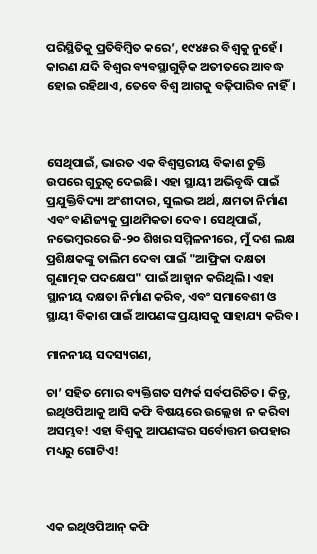ପରିସ୍ଥିତିକୁ ପ୍ରତିବିମ୍ବିତ କରେ’, ୧୯୪୫ର ବିଶ୍ୱକୁ ନୁହେଁ। କାରଣ ଯଦି ବିଶ୍ୱର ବ୍ୟବସ୍ଥାଗୁଡ଼ିକ ଅତୀତରେ ଆବଦ୍ଧ ହୋଇ ରହିଥାଏ, ତେବେ ବିଶ୍ୱ ଆଗକୁ ବଢ଼ିପାରିବ ନାହିଁ।



ସେଥିପାଇଁ, ଭାରତ ଏକ ବିଶ୍ୱସ୍ତରୀୟ ବିକାଶ ଚୁକ୍ତି ଉପରେ ଗୁରୁତ୍ୱ ଦେଇଛି। ଏହା ସ୍ଥାୟୀ ଅଭିବୃଦ୍ଧି ପାଇଁ ପ୍ରଯୁକ୍ତିବିଦ୍ୟା ଅଂଶୀଦାର, ସୁଲଭ ଅର୍ଥ, କ୍ଷମତା ନିର୍ମାଣ ଏବଂ ବାଣିଜ୍ୟକୁ ପ୍ରାଥମିକତା ଦେବ। ସେଥିପାଇଁ, ନଭେମ୍ବରରେ ଜି-୨୦ ଶିଖର ସମ୍ମିଳନୀରେ, ମୁଁ ଦଶ ଲକ୍ଷ ପ୍ରଶିକ୍ଷକଙ୍କୁ ତାଲିମ ଦେବା ପାଇଁ "ଆଫ୍ରିକା ଦକ୍ଷତା ଗୁଣାତ୍ମକ ପଦକ୍ଷେପ" ପାଇଁ ଆହ୍ୱାନ କରିଥିଲି। ଏହା ସ୍ଥାନୀୟ ଦକ୍ଷତା ନିର୍ମାଣ କରିବ, ଏବଂ ସମାବେଶୀ ଓ ସ୍ଥାୟୀ ବିକାଶ ପାଇଁ ଆପଣଙ୍କ ପ୍ରୟାସକୁ ସାହାଯ୍ୟ କରିବ।

ମାନନୀୟ ସଦସ୍ୟଗଣ,

ଚା’ ସହିତ ମୋର ବ୍ୟକ୍ତିଗତ ସମ୍ପର୍କ ସର୍ବପରିଚିତ। କିନ୍ତୁ, ଇଥିଓପିଆକୁ ଆସି କଫି ବିଷୟରେ ଉଲ୍ଲେଖ  ନ କରିବା ଅସମ୍ଭବ! ଏହା ବିଶ୍ୱକୁ ଆପଣଙ୍କର ସର୍ବୋତ୍ତମ ଉପହାର ମଧ୍ୟରୁ ଗୋଟିଏ!



ଏକ ଇଥିଓପିଆନ୍ କଫି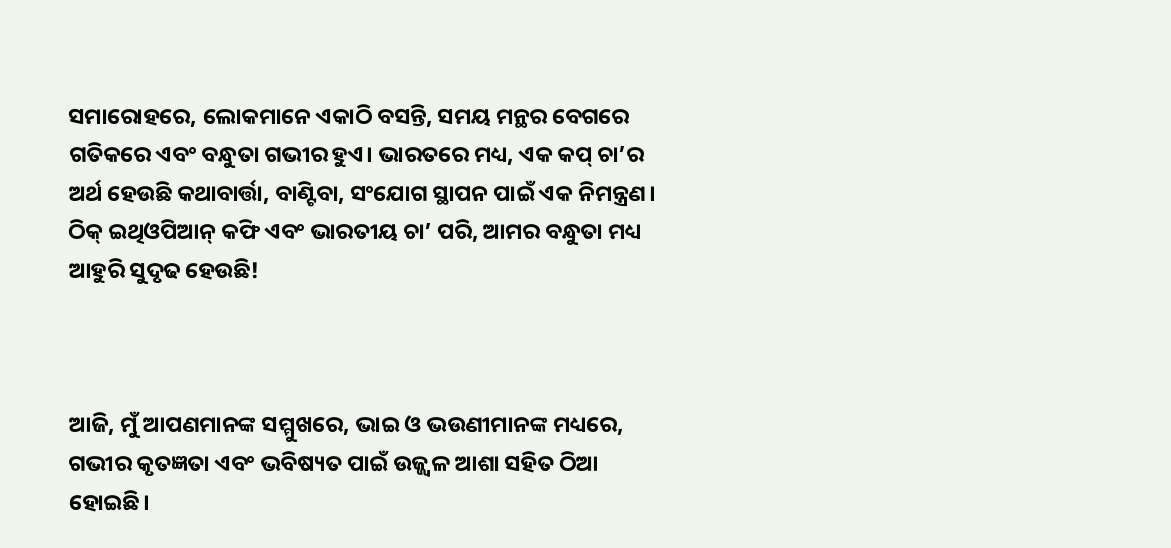ସମାରୋହରେ, ଲୋକମାନେ ଏକାଠି ବସନ୍ତି, ସମୟ ମନ୍ଥର ବେଗରେ ଗତିକରେ ଏବଂ ବନ୍ଧୁତା ଗଭୀର ହୁଏ। ଭାରତରେ ମଧ୍ୟ, ଏକ କପ୍ ଚା’ର ଅର୍ଥ ହେଉଛି କଥାବାର୍ତ୍ତା, ବାଣ୍ଟିବା, ସଂଯୋଗ ସ୍ଥାପନ ପାଇଁ ଏକ ନିମନ୍ତ୍ରଣ। ଠିକ୍ ଇଥିଓପିଆନ୍ କଫି ଏବଂ ଭାରତୀୟ ଚା’ ପରି, ଆମର ବନ୍ଧୁତା ମଧ୍ୟ  ଆହୁରି ସୁଦୃଢ ହେଉଛି!



ଆଜି, ମୁଁ ଆପଣମାନଙ୍କ ସମ୍ମୁଖରେ, ଭାଇ ଓ ଭଉଣୀମାନଙ୍କ ମଧ୍ୟରେ, ଗଭୀର କୃତଜ୍ଞତା ଏବଂ ଭବିଷ୍ୟତ ପାଇଁ ଉଜ୍ଜ୍ୱଳ ଆଶା ସହିତ ଠିଆ ହୋଇଛି।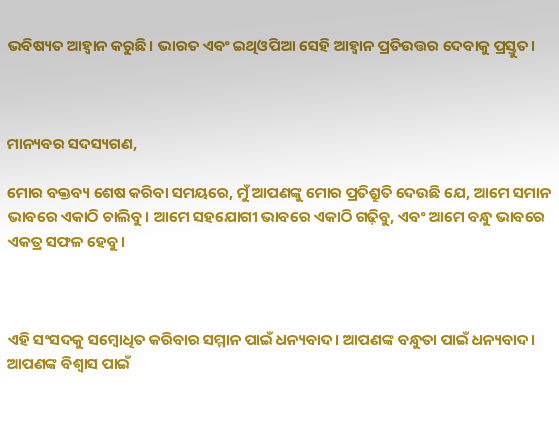ଭବିଷ୍ୟତ ଆହ୍ୱାନ କରୁଛି। ଭାରତ ଏବଂ ଇଥିଓପିଆ ସେହି ଆହ୍ୱାନ ପ୍ରତିଉତ୍ତର ଦେବାକୁ ପ୍ରସ୍ତୁତ।



ମାନ୍ୟବର ସଦସ୍ୟଗଣ,

ମୋର ବକ୍ତବ୍ୟ ଶେଷ କରିବା ସମୟରେ, ମୁଁ ଆପଣଙ୍କୁ ମୋର ପ୍ରତିଶ୍ରୁତି ଦେଉଛି ଯେ, ଆମେ ସମାନ ଭାବରେ ଏକାଠି ଚାଲିବୁ। ଆମେ ସହଯୋଗୀ ଭାବରେ ଏକାଠି ଗଢ଼ିବୁ, ଏବଂ ଆମେ ବନ୍ଧୁ ଭାବରେ ଏକତ୍ର ସଫଳ ହେବୁ।



ଏହି ସଂସଦକୁ ସମ୍ବୋଧିତ କରିବାର ସମ୍ମାନ ପାଇଁ ଧନ୍ୟବାଦ। ଆପଣଙ୍କ ବନ୍ଧୁତା ପାଇଁ ଧନ୍ୟବାଦ। ଆପଣଙ୍କ ବିଶ୍ୱାସ ପାଇଁ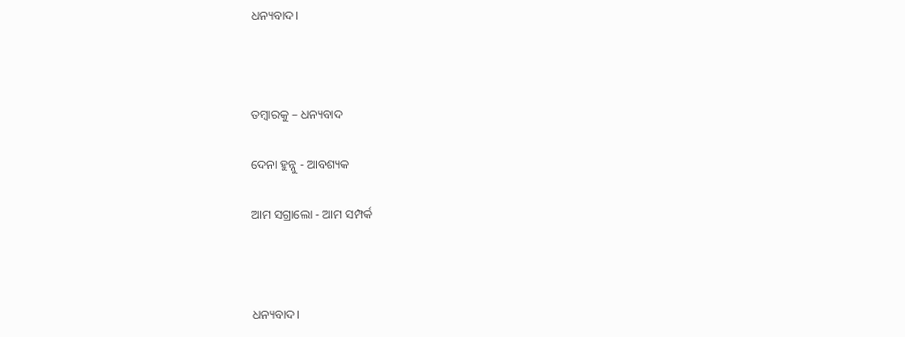ଧନ୍ୟବାଦ।



ତମ୍ବାରକୁ – ଧନ୍ୟବାଦ

ଦେନା ହୁନ୍ନୁ - ଆବଶ୍ୟକ

ଆମ ସଗ୍ରାଲୋ - ଆମ ସମ୍ପର୍କ



ଧନ୍ୟବାଦ।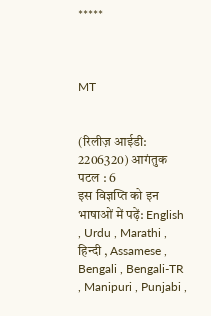*****



MT


(रिलीज़ आईडी: 2206320) आगंतुक पटल : 6
इस विज्ञप्ति को इन भाषाओं में पढ़ें: English , Urdu , Marathi , हिन्दी , Assamese , Bengali , Bengali-TR , Manipuri , Punjabi ,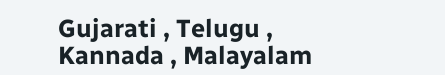Gujarati , Telugu , Kannada , Malayalam